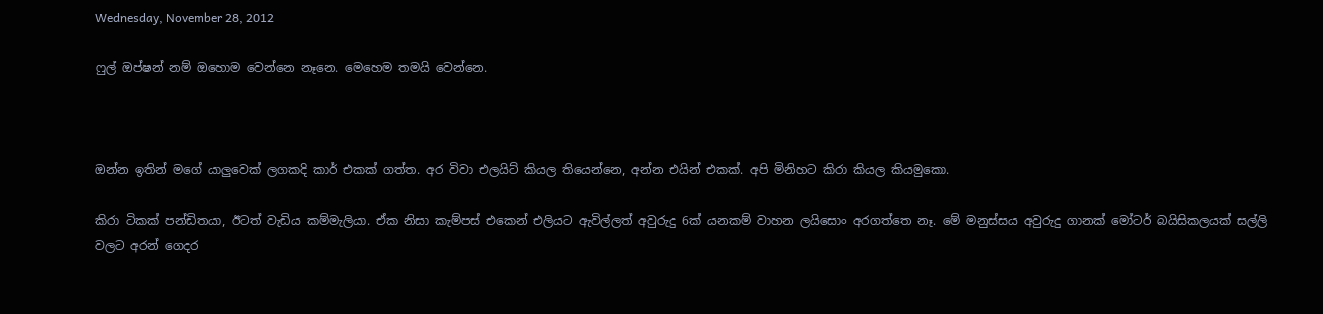Wednesday, November 28, 2012

ෆුල් ඔප්ෂන් නම් ඔහොම වෙන්නෙ නෑනෙ. මෙහෙම තමයි වෙන්නෙ.



ඔන්න ඉතින් මගේ යාලුවෙක් ලගකදි කාර් එකක් ගත්ත. අර විවා එලයිට් කියල තියෙන්නෙ, අන්න එයින් එකක්. අපි මිනිහට කිරා කියල කියමුකො.

කිරා ටිකක් පන්ඩිතයා, ඊටත් වැඩිය කම්මැලියා. ඒක නිසා කැම්පස් එකෙන් එලියට ඇවිල්ලත් අවුරුදු 6ක් යනකම් වාහන ලයිසොං අරගත්තෙ නෑ. මේ මනුස්සය අවුරුදු ගානක් මෝටර් බයිසිකලයක් සල්ලි වලට අරන් ගෙදර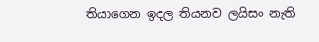තියාගෙන ඉදල තියනව ලයිසං නැති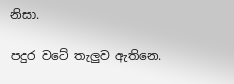නිසා.

පදුර වටේ තැලුව ඇතිනෙ.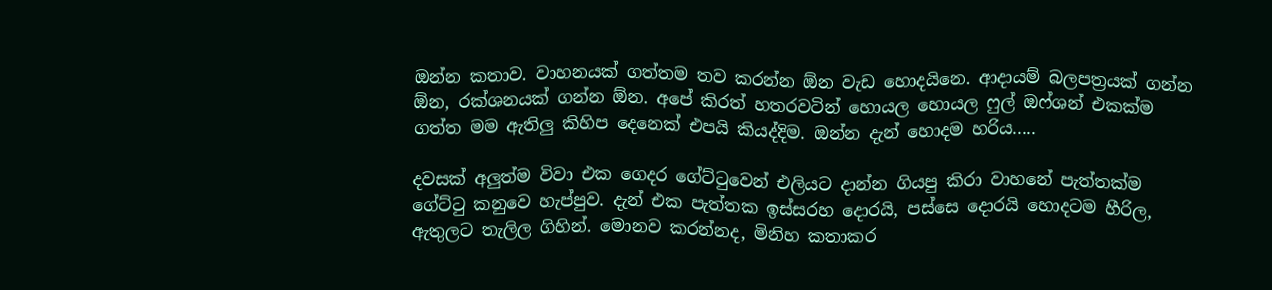ඔන්න කතාව. වාහනයක් ගත්තම තව කරන්න ඕන වැඩ හොදයිනෙ. ආදායම් බලපත්‍රයක් ගන්න ඕන, රක්ශනයක් ගන්න ඕන. අපේ කිරත් හතරවටින් හොයල හොයල ෆුල් ඔෆ්ශන් එකක්ම ගත්ත මම ඇතිලු කිහිප දෙනෙක් එපයි කියද්දිම. ඔන්න දැන් හොදම හරිය.....

දවසක් අලුත්ම විවා එක ගෙදර ගේට්ටුවෙන් එලියට දාන්න ගියපු කිරා වාහනේ පැත්තක්ම ගේට්ටු කනුවෙ හැප්පුව. දැන් එක පැත්තක ඉස්සරහ දොරයි, පස්සෙ දොරයි හොදටම හීරිල, ඇතුලට තැලිල ගිහින්. මොනව කරන්නද, මිනිහ කතාකර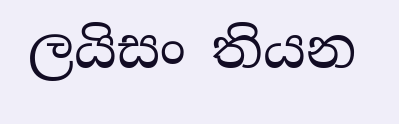ලයිසං තියන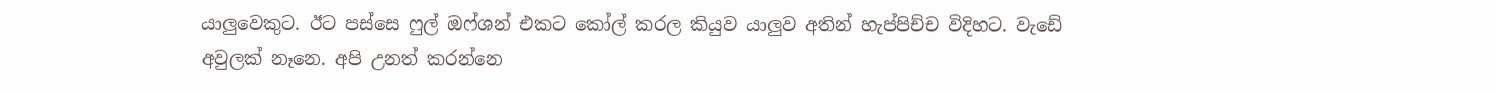යාලුවෙකුට. ඊට පස්සෙ ෆුල් ඔෆ්ශන් එකට කෝල් කරල කියුව යාලුව අතින් හැප්පිච්ච විදිහට. වැඩේ අවුලක් නෑනෙ. අපි උනත් කරන්නෙ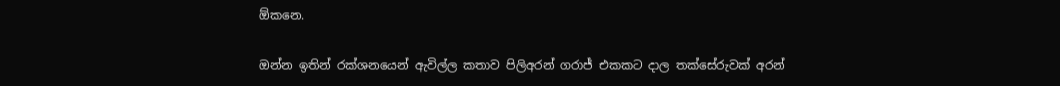ඕකනෙ.

ඔන්න ඉතින් රක්ශනයෙන් ඇවිල්ල කතාව පිලිඅරන් ගරාජ් එකකට දාල තක්සේරුවක් අරන්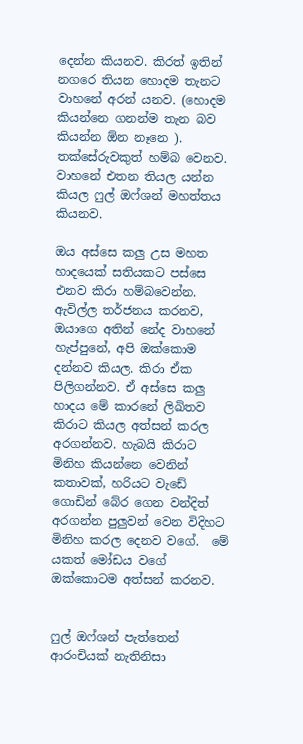දෙන්න කියනව. කිරත් ඉතින් නගරෙ තියන හොදම තැනට වාහනේ අරන් යනව. (හොදම කියන්නෙ ගනන්ම තැන බව කියන්න ඕන නෑනෙ ). තක්සේරුවකුත් හම්බ වෙනව. වාහනේ එතන තියල යන්න කියල ෆුල් ඔෆ්ශන් මහත්තය කියනව.

ඔය අස්සෙ කලු උස මහත හාදයෙක් සතියකට පස්සෙ එනව කිරා හම්බවෙන්න. ඇවිල්ල තර්ජනය කරනව, ඔයාගෙ අතින් නේද වාහනේ හැප්පුනේ, අපි ඔක්කොම දන්නව කියල. කිරා ඒක පිලිගන්නව. ඒ අස්සෙ කලු හාදය මේ කාරනේ ලිඛිතව කිරාට කියල අත්සන් කරල අරගන්නව. හැබයි කිරාට මිනිහ කියන්නෙ වෙනින් කතාවක්, හරියට වැඩේ ගොඩින් බේර ගෙන වන්දිත් අරගන්න පුලුවන් වෙන විදිහට මිනිහ කරල දෙනව වගේ.  මේ යකත් මෝඩය වගේ ඔක්කොටම අත්සන් කරනව.


ෆුල් ඔෆ්ශන් පැත්තෙන් ආරංචියක් නැතිනිසා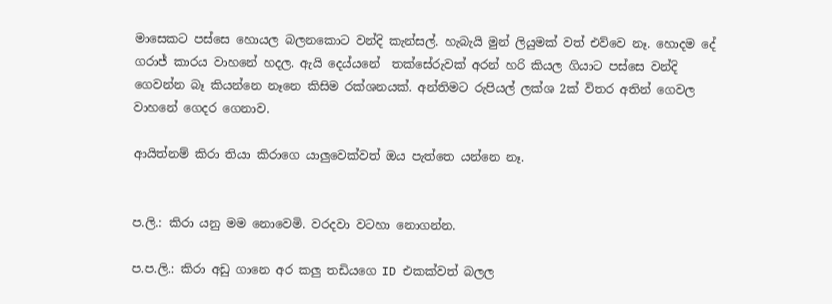මාසෙකට පස්සෙ හොයල බලනකොට වන්දි කැන්සල්. හැබැයි මුන් ලියුමක් වත් එව්වෙ නෑ. හොදම දේ ගරාජ් කාරය වාහනේ හදල. ඇයි දෙය්යනේ  තක්සේරුවක් අරන් හරි කියල ගියාට පස්සෙ වන්දි ගෙවන්න බෑ කියන්නෙ නෑනෙ කිසිම රක්ශනයක්. අන්තිමට රුපියල් ලක්ශ 2ක් විතර අතින් ගෙවල වාහනේ ගෙදර ගෙනාව.

ආයිත්නම් කිරා තියා කිරාගෙ යාලුවෙක්වත් ඔය පැත්තෙ යන්නෙ නෑ.


ප.ලි.: කිරා යනු මම නොවෙමි. වරදවා වටහා නොගන්න.

ප.ප.ලි.: කිරා අඩු ගානෙ අර කලු තඩියගෙ ID එකක්වත් බලල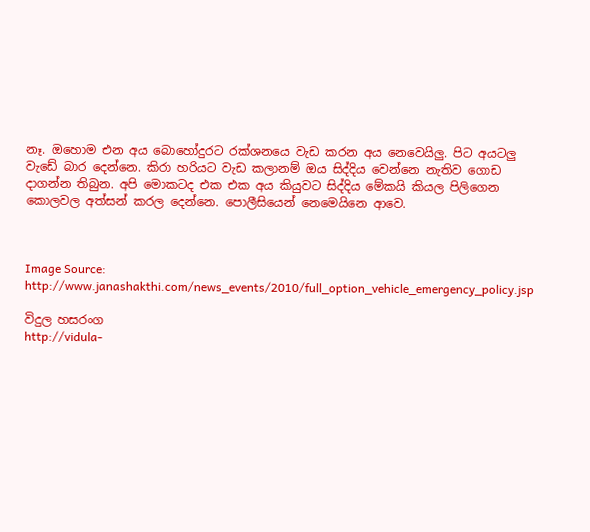නෑ. ඔහොම එන අය බොහෝදුරට රක්ශනයෙ වැඩ කරන අය නෙවෙයිලු. පිට අයටලු වැඩේ බාර දෙන්නෙ. කිරා හරියට වැඩ කලානම් ඔය සිද්දිය වෙන්නෙ නැතිව ගොඩ දාගන්න තිබුන. අපි මොකටද එක එක අය කියුවට සිද්දිය මේකයි කියල පිලිගෙන කොලවල අත්සන් කරල දෙන්නෙ. පොලීසියෙන් නෙමෙයිනෙ ආවෙ.



Image Source: http://www.janashakthi.com/news_events/2010/full_option_vehicle_emergency_policy.jsp

විදුල හසරංග
http://vidula-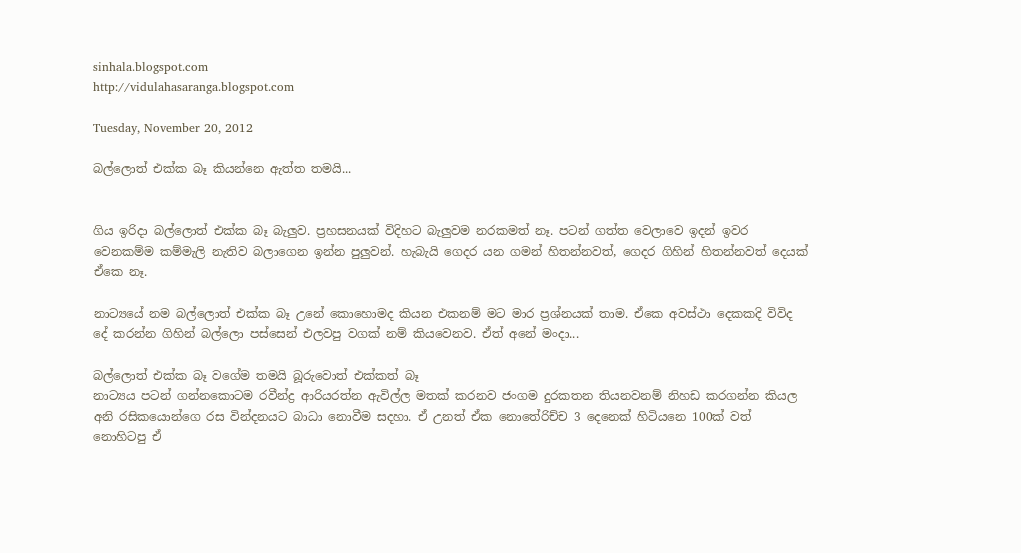sinhala.blogspot.com
http://vidulahasaranga.blogspot.com

Tuesday, November 20, 2012

බල්ලොත් එක්ක බෑ කියන්නෙ ඇත්ත තමයි...


ගිය ඉරිදා බල්ලොත් එක්ක බෑ බැලුව. ප්‍රහසනයක් විදිහට බැලුවම නරකමත් නෑ. පටන් ගත්ත වෙලාවෙ ඉදන් ඉවර වෙනකම්ම කම්මැලි නැතිව බලාගෙන ඉන්න පුලුවන්. හැබැයි ගෙදර යන ගමන් හිතන්නවත්, ගෙදර ගිහින් හිතන්නවත් දෙයක් ඒකෙ නෑ.

නාට්‍යයේ නම බල්ලොත් එක්ක බෑ උනේ කොහොමද කියන එකනම් මට මාර ප්‍රශ්නයක් තාම. ඒකෙ අවස්ථා දෙකකදි විවිද දේ කරන්න ගිහින් බල්ලො පස්සෙන් එලවපු වගක් නම් කියවෙනව. ඒත් අනේ මංදා...

බල්ලොත් එක්ක බෑ වගේම තමයි බූරුවොත් එක්කත් බෑ
නාට්‍යය පටන් ගන්නකොටම රවීන්ද්‍ර ආරියරත්න ඇවිල්ල මතක් කරනව ජංගම දුරකතන තියනවනම් නිහඩ කරගන්න කියල අනි රසිකයොන්ගෙ රස වින්දනයට බාධා නොවීම සදහා. ඒ උනත් ඒක නොතේරිච්ච 3 දෙනෙක් හිටියනෙ 100ක් වත් නොහිටපු ඒ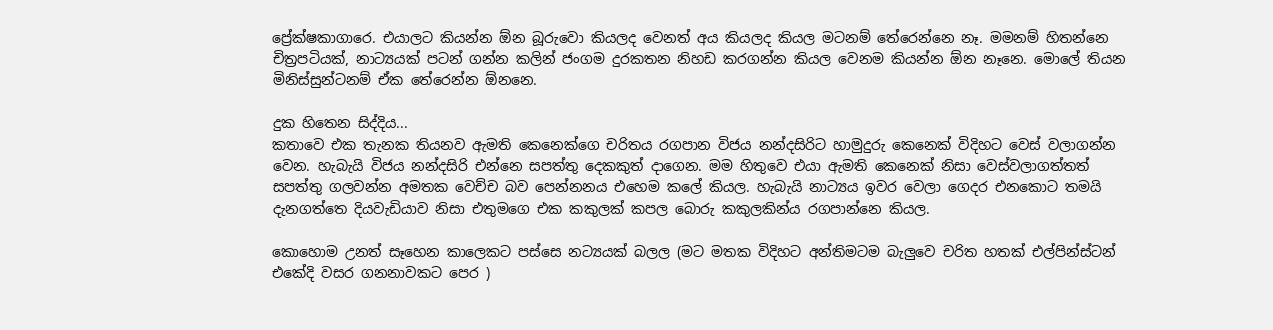ප්‍රේක්ෂකාගාරෙ. එයාලට කියන්න ඕන බූරුවො කියලද වෙනත් අය කියලද කියල මටනම් තේරෙන්නෙ නෑ. මමනම් හිතන්නෙ චිත්‍රපටියක්, නාට්‍යයක් පටන් ගන්න කලින් ජංගම දුරකතන නිහඩ කරගන්න කියල වෙනම කියන්න ඕන නෑනෙ. මොලේ තියන මිනිස්සුන්ටනම් ඒක තේරෙන්න ඕනනෙ.

දුක හිතෙන සිද්දිය...
කතාවෙ එක තැනක තියනව ඇමති කෙනෙක්ගෙ චරිතය රගපාන විජය නන්දසිරිට හාමුදුරු කෙනෙක් විදිහට වෙස් වලාගන්න වෙන. හැබැයි විජය නන්දසිරි එන්නෙ සපත්තු දෙකකුත් දාගෙන. මම හිතුවෙ එයා ඇමති කෙනෙක් නිසා වෙස්වලාගත්තත් සපත්තු ගලවන්න අමතක වෙච්ච බව පෙන්නනය එහෙම කලේ කියල. හැබැයි නාට්‍යය ඉවර වෙලා ගෙදර එනකොට තමයි දැනගත්තෙ දියවැඩියාව නිසා එතුමගෙ එක කකුලක් කපල බොරු කකුලකින්ය රගපාන්නෙ කියල.

කොහොම උනත් සෑහෙන කාලෙකට පස්සෙ නට්‍යයක් බලල (මට මතක විදිහට අන්තිමටම බැලුවෙ චරිත හතක් එල්පින්ස්ටන් එකේදි වසර ගනනාවකට පෙර )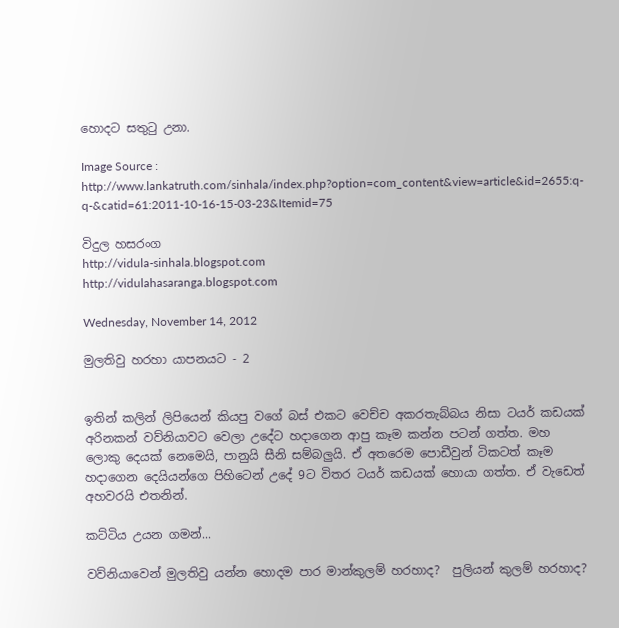හොදට සතුටු උනා.

Image Source : http://www.lankatruth.com/sinhala/index.php?option=com_content&view=article&id=2655:q-q-&catid=61:2011-10-16-15-03-23&Itemid=75

විදුල හසරංග
http://vidula-sinhala.blogspot.com
http://vidulahasaranga.blogspot.com

Wednesday, November 14, 2012

මුලතිවු හරහා යාපනයට - 2


ඉතින් කලින් ලිපියෙන් කියපු වගේ බස් එකට වෙච්ච අකරතැබ්බය නිසා ටයර් කඩයක් අරිනකන් වව්නියාවට වෙලා උදේට හදාගෙන ආපු කෑම කන්න පටන් ගත්ත. මහ ලොකු දෙයක් නෙමෙයි, පානුයි සීනි සම්බලුයි. ඒ අතරෙම පොඩීවුන් ටිකටත් කෑම හදාගෙන දෙයියන්ගෙ පිහිටෙන් උදේ 9ට විතර ටයර් කඩයක් හොයා ගත්ත. ඒ වැඩෙත් අහවරයි එතනින්.

කට්ටිය උයන ගමන්...

වව්නියාවෙන් මුලතිවු යන්න හොදම පාර මාන්කුලම් හරහාද?  පුලියන් කුලම් හරහාද?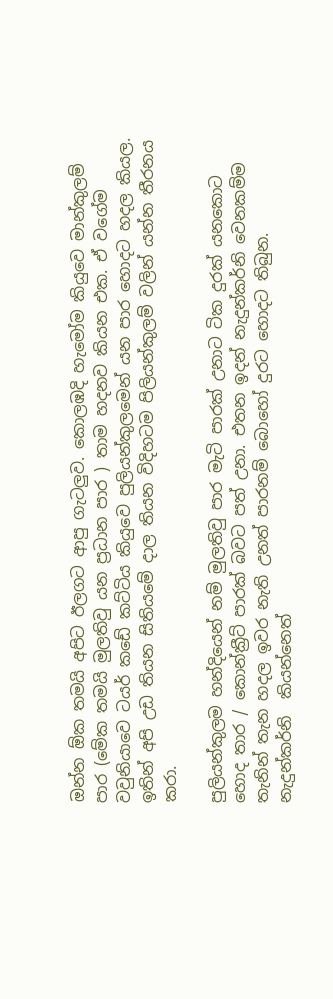ඔන්න ඕක තමයි අපිට ඊලගට ආපු ගැටලුව. කොලඹදි හැමෝම කියුවෙ මාන්කුලම් පාර (මේක තමයි මුලතිවු යන ප්‍රධාන පාර ) තාම හදනව කියන එක. ඒ වගේම වවුනියාවෙ ටයර් කඩේ කට්ටිය කියුවෙ පුලියන්කුලමෙන් යන පාර හොදට හදල කියල. ඉතින් අපි උඩ තියන සිතියමේ දාල තියන විදිහටම පිලියන්කුලම් වලින් යන්න තීරනය කරා.

පුලියන්කුලම හන්දියෙන් නම් මුලතිවු පාර මැටි පාරක් උනාට ටික දුරක් යනකොට හොද තාර / කොන්ක්‍රීට් පාරක් බවට පත් උනා. එතන ඉදන් නැදුන්කර්නි වෙනකම්ම තැනින් තැන හදල ඉවර නැති උනත් පාරනම් බොහෝ දුරට හොදට තිබුන. නැදුන්කර්නි  කියන්නෙත්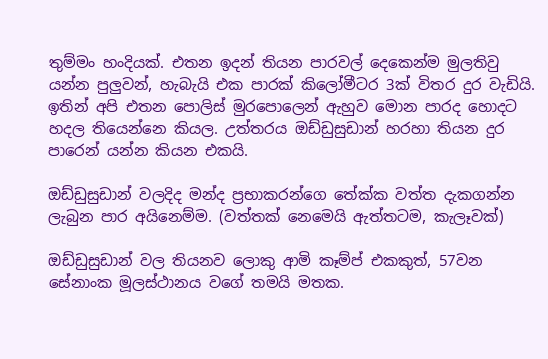තුම්මං හංදියක්. එතන ඉදන් තියන පාරවල් දෙකෙන්ම මුලතිවු යන්න පුලුවන්, හැබැයි එක පාරක් කිලෝමීටර 3ක් විතර දුර වැඩියි. ඉතින් අපි එතන පොලිස් මුරපොලෙන් ඇහුව මොන පාරද හොදට හදල තියෙන්නෙ කියල. උත්තරය ඔඩ්ඩුසුඩාන් හරහා තියන දුර පාරෙන් යන්න කියන එකයි.

ඔඩ්ඩුසුඩාන් වලදිද මන්ද ප්‍රභාකරන්ගෙ තේක්ක වත්ත දැකගන්න ලැබුන පාර අයිනෙම්ම. (වත්තක් නෙමෙයි ඇත්තටම, කැලෑවක්)

ඔඩ්ඩුසුඩාන් වල තියනව ලොකු ආමි කෑම්ප් එකකුත්, 57වන සේනාංක මූලස්ථානය වගේ තමයි මතක.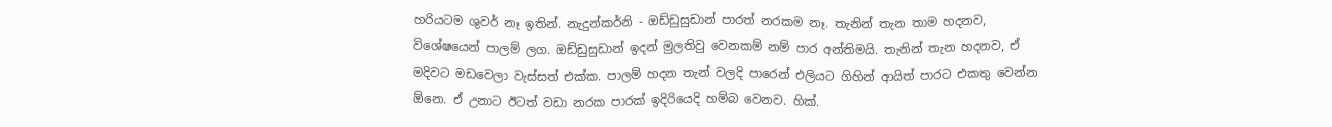හරියටම ශුවර් නෑ ඉතින්. නැදුන්කර්නි - ඔඩ්ඩුසුඩාන් පාරත් නරකම නෑ. තැනින් තැන තාම හදනව, විශේෂයෙන් පාලම් ලග. ඔඩ්ඩුසුඩාන් ඉදන් මුලතිවු වෙනකම් නම් පාර අන්තිමයි. තැනින් තැන හදනව, ඒ මදිවට මඩවෙලා වැස්සත් එක්ක. පාලම් හදන තැන් වලදි පාරෙන් එලියට ගිහින් ආයිත් පාරට එකතු වෙන්න ඕනෙ. ඒ උනාට ඊටත් වඩා නරක පාරක් ඉදිරියෙදි හම්බ වෙනව. හික්.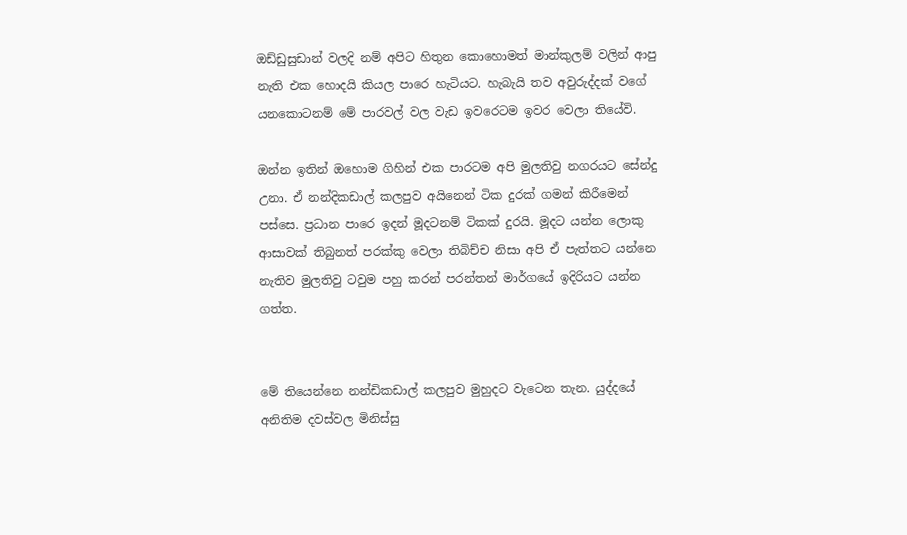ඔඩ්ඩුසුඩාන් වලදි නම් අපිට හිතුන කොහොමත් මාන්කුලම් වලින් ආපු නැති එක හොදයි කියල පාරෙ හැටියට. හැබැයි තව අවුරුද්දක් වගේ යනකොටනම් මේ පාරවල් වල වැඩ ඉවරෙටම ඉවර වෙලා තියේවි.

ඔන්න ඉතින් ඔහොම ගිහින් එක පාරටම අපි මුලතිවු නගරයට සේන්දු උනා. ඒ නන්දිකඩාල් කලපුව අයිනෙන් ටික දුරක් ගමන් කිරීමෙන් පස්සෙ. ප්‍රධාන පාරෙ ඉදන් මූදටනම් ටිකක් දුරයි. මූදට යන්න ලොකු ආසාවක් තිබුනත් පරක්කු වෙලා තිබිච්ච නිසා අපි ඒ පැත්තට යන්නෙ නැතිව මුලතිවු ටවුම පහු කරන් පරන්තන් මාර්ගයේ ඉදිරියට යන්න ගත්ත.


මේ තියෙන්නෙ නන්ඩිකඩාල් කලපුව මුහුදට වැටෙන තැන. යුද්දයේ අනිතිම දවස්වල මිනිස්සු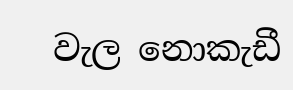වැල නොකැඩී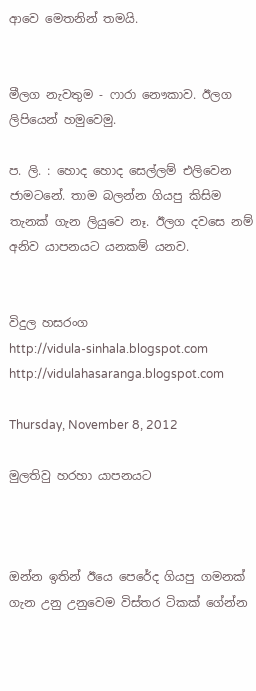ආවෙ මෙතනින් තමයි.


මීලග නැවතුම - ෆාරා නෞකාව. ඊලග ලිපියෙන් හමුවෙමු.

ප. ලි. : හොද හොද සෙල්ලම් එලිවෙන ජාමටනේ. තාම බලන්න ගියපු කිසිම තැනක් ගැන ලියුවෙ නෑ. ඊලග දවසෙ නම් අනිව යාපනයට යනකම් යනව.


විදුල හසරංග
http://vidula-sinhala.blogspot.com
http://vidulahasaranga.blogspot.com

Thursday, November 8, 2012

මුලතිවු හරහා යාපනයට



ඔන්න ඉතින් ඊයෙ පෙරේද ගියපු ගමනක් ගැන උනු උනුවෙම විස්තර ටිකක් ගේන්න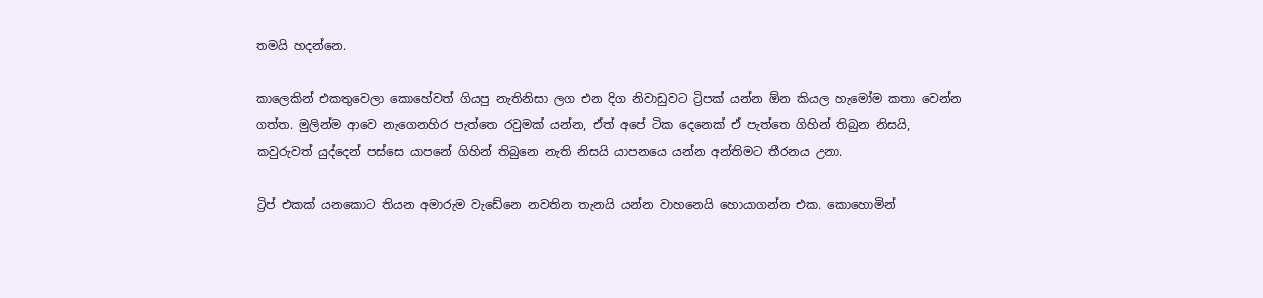තමයි හදන්නෙ.

කාලෙකින් එකතුවෙලා කොහේවත් ගියපු නැතිනිසා ලග එන දිග නිවාඩුවට ට්‍රිපක් යන්න ඕන කියල හැමෝම කතා වෙන්න ගත්ත. මුලින්ම ආවෙ නැගෙනහිර පැත්තෙ රවුමක් යන්න, ඒත් අපේ ටික දෙනෙක් ඒ පැත්තෙ ගිහින් තිබුන නිසයි, කවුරුවත් යුද්දෙන් පස්සෙ යාපනේ ගිහින් තිබුනෙ නැති නිසයි යාපනයෙ යන්න අන්තිමට තීරනය උනා.

ට්‍රිප් එකක් යනකොට තියන අමාරුම වැඩේනෙ නවතින තැනයි යන්න වාහනෙයි හොයාගන්න එක. කොහොමින්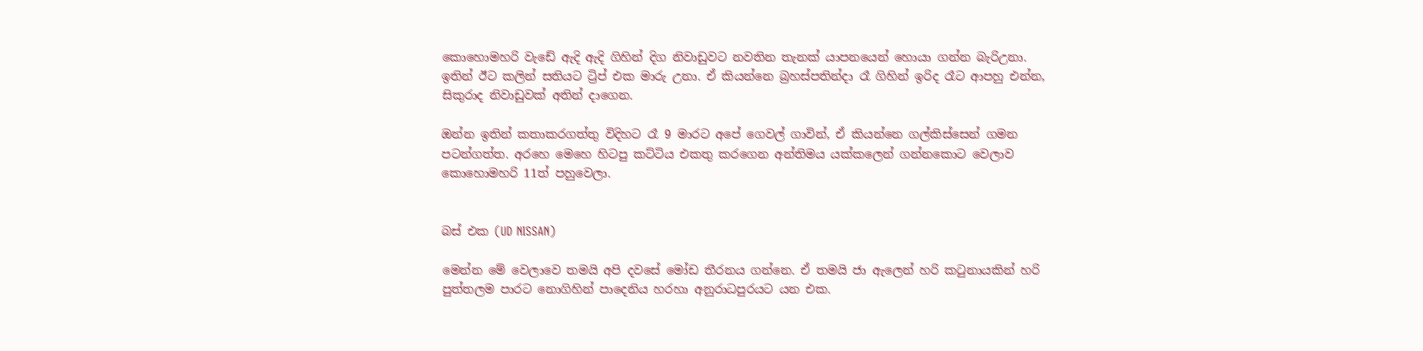කොහොමහරි වැඩේ ඇදි ඇදි ගිහින් දිග නිවාඩුවට නවතින තැනක් යාපනයෙන් හොයා ගන්න බැරිඋනා. ඉතින් ඊට කලින් සතියට ට්‍රිප් එක මාරු උනා. ඒ කියන්නෙ බ්‍රහස්පතින්දා රෑ ගිහින් ඉරිද රෑට ආපහු එන්න, සිකුරාද නිවාඩුවක් අතින් දාගෙන.

ඔන්න ඉතින් කතාකරගත්තු විදිහට රෑ 9 මාරට අපේ ගෙවල් ගාවින්, ඒ කියන්නෙ ගල්කිස්සෙන් ගමන පටන්ගත්ත. අරහෙ මෙහෙ හිටපු කට්ටිය එකතු කරගෙන අන්තිමය යක්කලෙන් ගන්නකොට වෙලාව කොහොමහරි 11ත් පහුවෙලා.


බස් එක (UD NISSAN)

මෙන්න මේ වෙලාවෙ තමයි අපි දවසේ මෝඩ තීරනය ගන්නෙ. ඒ තමයි ජා ඇලෙන් හරි කටුනායකින් හරි පුත්තලම පාරට නොගිහින් පාදෙනිය හරහා අනුරාධපුරයට යන එක.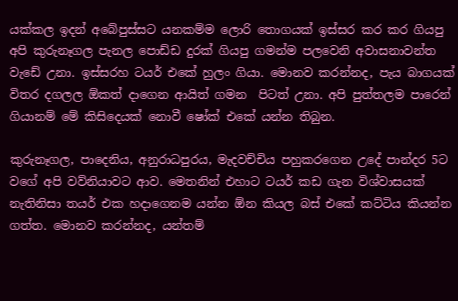යක්කල ඉදන් අබේපුස්සට යනකම්ම ලොරි තොගයක් ඉස්සර කර කර ගියපු අපි කුරුනෑගල පැනල පොඩ්ඩ දුරක් ගියපු ගමන්ම පලවෙනි අවාසනාවන්ත වැඩේ උනා. ඉස්සරහ ටයර් එකේ හුලං ගියා. මොනව කරන්නද, පැය බාගයක් විතර දගලල ඕකත් දාගෙන ආයිත් ගමන  පිටත් උනා. අපි පුත්තලම පාරෙන් ගියානම් මේ කිසිදෙයක් නොවී ෂෝක් එකේ යන්න තිබුන.

කුරුනෑගල, පාදෙනිය, අනුරාධපුරය, මැදවච්චිය පහුකරගෙන උදේ පාන්දර 5ට වගේ අපි වව්නියාවට ආව. මෙතනින් එහාට ටයර් කඩ ගැන විශ්වාසයක් නැතිනිසා තයර් එක හදාගෙනම යන්න ඕන කියල බස් එකේ කට්ටිය කියන්න ගත්ත. මොනව කරන්නද, යන්තම්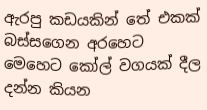ඇරපු කඩයකින් තේ එකක් බස්සගෙන අරහෙට මෙහෙට කෝල් වගයක් දීල දන්න කියන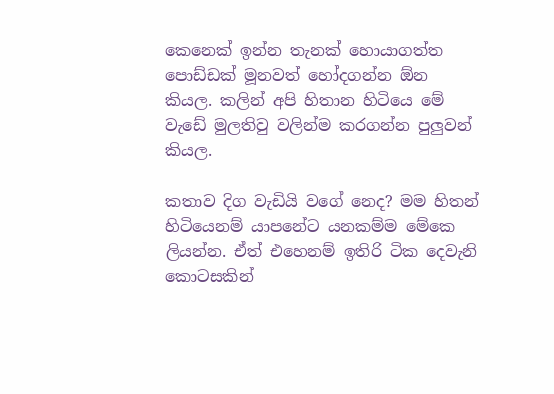කෙනෙක් ඉන්න තැනක් හොයාගත්ත පොඩ්ඩක් මූනවත් හෝදගන්න ඕන කියල. කලින් අපි හිතාන හිටියෙ මේ වැඩේ මුලතිවු වලින්ම කරගන්න පුලුවන් කියල.

කතාව දිග වැඩියි වගේ නෙද? මම හිතන් හිටියෙනම් යාපනේට යනකම්ම මේකෙ ලියන්න. ඒත් එහෙනම් ඉතිරි ටික දෙවැනි කොටසකින්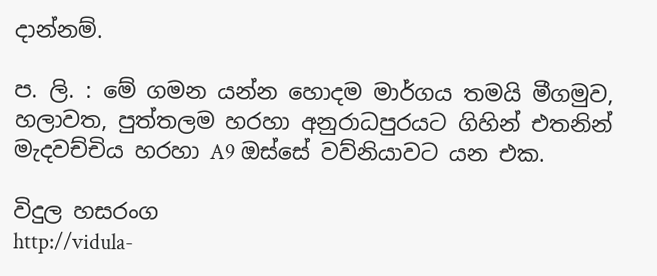දාන්නම්.

ප. ලි. : මේ ගමන යන්න හොදම මාර්ගය තමයි මීගමුව, හලාවත, පුත්තලම හරහා අනුරාධපුරයට ගිහින් එතනින් මැදවච්චිය හරහා A9 ඔස්සේ වව්නියාවට යන එක.

විදුල හසරංග
http://vidula-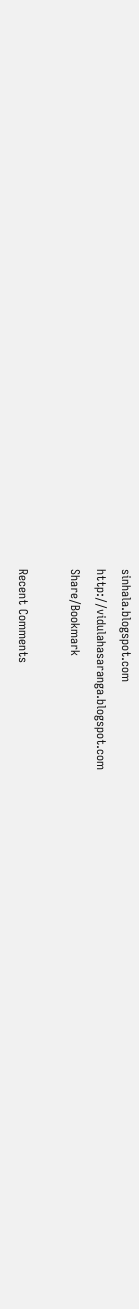sinhala.blogspot.com
http://vidulahasaranga.blogspot.com
Share/Bookmark

Recent Comments